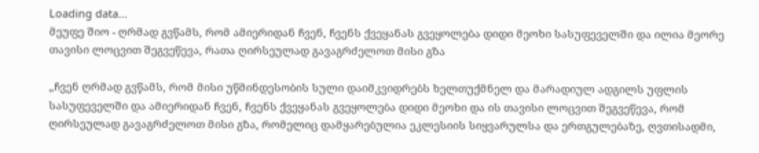Loading data...
მეუფე შიო - ღრმად გვწამს, რომ ამიერიდან ჩვენ, ჩვენს ქვეყანას გვეყოლება დიდი მეოხი სასუფეველში და ილია მეორე თავისი ლოცვით შეგვეწევა, რათა ღირსეულად გავაგრძელოთ მისი გზა

„ჩვენ ღრმად გვწამს, რომ მისი უწმინდესობის სული დაიმკვიდრებს ხელთუქმნელ და მარადიულ ადგილს უფლის სასუფეველში და ამიერიდან ჩვენ, ჩვენს ქვეყანას გვეყოლება დიდი მეოხი და ის თავისი ლოცვით შეგვეწევა, რომ ღირსეულად გავაგრძელოთ მისი გზა, რომელიც დამყარებულია ეკლესიის სიყვარულსა და ერთგულებაზე, ღვთისადმი,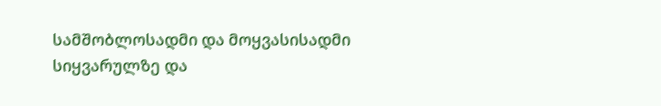სამშობლოსადმი და მოყვასისადმი სიყვარულზე და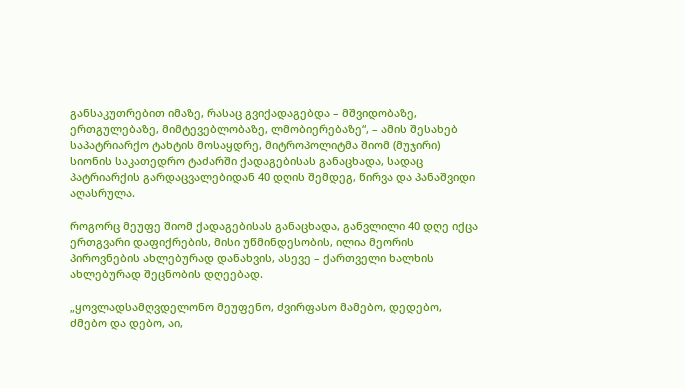განსაკუთრებით იმაზე, რასაც გვიქადაგებდა – მშვიდობაზე, ერთგულებაზე, მიმტევებლობაზე, ლმობიერებაზე“, – ამის შესახებ საპატრიარქო ტახტის მოსაყდრე, მიტროპოლიტმა შიომ (მუჯირი) სიონის საკათედრო ტაძარში ქადაგებისას განაცხადა, სადაც პატრიარქის გარდაცვალებიდან 40 დღის შემდეგ, წირვა და პანაშვიდი აღასრულა.

როგორც მეუფე შიომ ქადაგებისას განაცხადა, განვლილი 40 დღე იქცა ერთგვარი დაფიქრების, მისი უწმინდესობის, ილია მეორის პიროვნების ახლებურად დანახვის, ასევე – ქართველი ხალხის ახლებურად შეცნობის დღეებად.

„ყოვლადსამღვდელონო მეუფენო, ძვირფასო მამებო, დედებო, ძმებო და დებო, აი,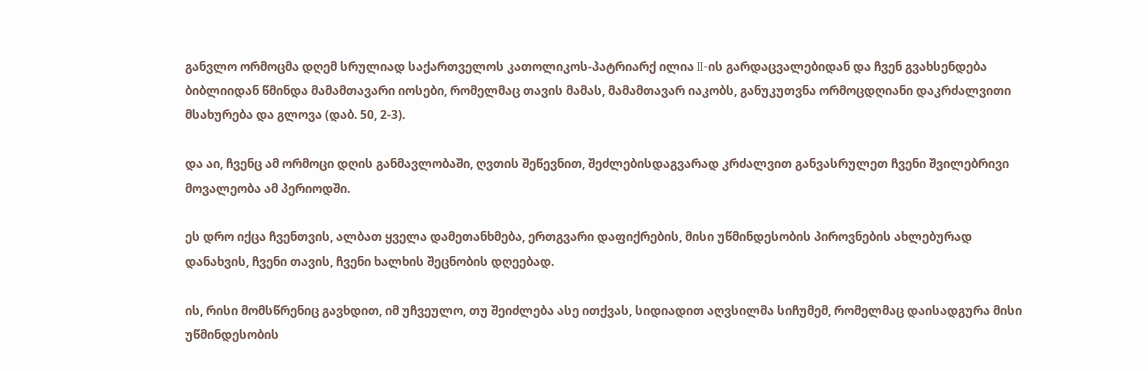განვლო ორმოცმა დღემ სრულიად საქართველოს კათოლიკოს-პატრიარქ ილია II-ის გარდაცვალებიდან და ჩვენ გვახსენდება ბიბლიიდან წმინდა მამამთავარი იოსები, რომელმაც თავის მამას, მამამთავარ იაკობს, განუკუთვნა ორმოცდღიანი დაკრძალვითი მსახურება და გლოვა (დაბ. 50, 2-3).

და აი, ჩვენც ამ ორმოცი დღის განმავლობაში, ღვთის შეწევნით, შეძლებისდაგვარად კრძალვით განვასრულეთ ჩვენი შვილებრივი მოვალეობა ამ პერიოდში.

ეს დრო იქცა ჩვენთვის, ალბათ ყველა დამეთანხმება, ერთგვარი დაფიქრების, მისი უწმინდესობის პიროვნების ახლებურად დანახვის, ჩვენი თავის, ჩვენი ხალხის შეცნობის დღეებად.

ის, რისი მომსწრენიც გავხდით, იმ უჩვეულო, თუ შეიძლება ასე ითქვას, სიდიადით აღვსილმა სიჩუმემ, რომელმაც დაისადგურა მისი უწმინდესობის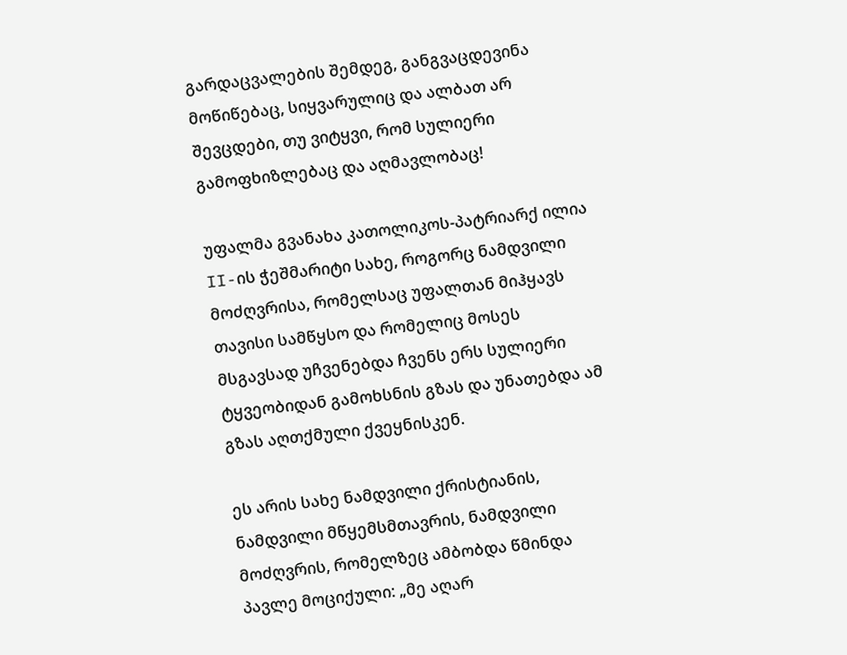გარდაცვალების შემდეგ, განგვაცდევინა მოწიწებაც, სიყვარულიც და ალბათ არ შევცდები, თუ ვიტყვი, რომ სულიერი გამოფხიზლებაც და აღმავლობაც!

უფალმა გვანახა კათოლიკოს-პატრიარქ ილია II-ის ჭეშმარიტი სახე, როგორც ნამდვილი მოძღვრისა, რომელსაც უფალთან მიჰყავს თავისი სამწყსო და რომელიც მოსეს მსგავსად უჩვენებდა ჩვენს ერს სულიერი ტყვეობიდან გამოხსნის გზას და უნათებდა ამ გზას აღთქმული ქვეყნისკენ.

ეს არის სახე ნამდვილი ქრისტიანის, ნამდვილი მწყემსმთავრის, ნამდვილი მოძღვრის, რომელზეც ამბობდა წმინდა პავლე მოციქული: „მე აღარ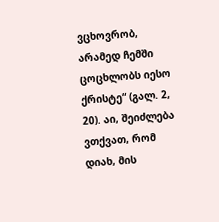ვცხოვრობ, არამედ ჩემში ცოცხლობს იესო ქრისტე“ (გალ. 2, 20). აი, შეიძლება ვთქვათ, რომ დიახ, მის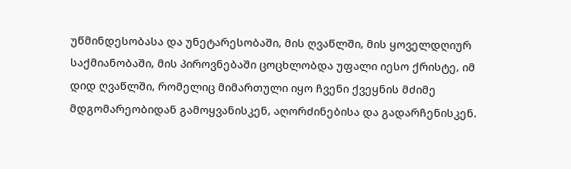უწმინდესობასა და უნეტარესობაში, მის ღვაწლში, მის ყოველდღიურ საქმიანობაში, მის პიროვნებაში ცოცხლობდა უფალი იესო ქრისტე, იმ დიდ ღვაწლში, რომელიც მიმართული იყო ჩვენი ქვეყნის მძიმე მდგომარეობიდან გამოყვანისკენ, აღორძინებისა და გადარჩენისკენ.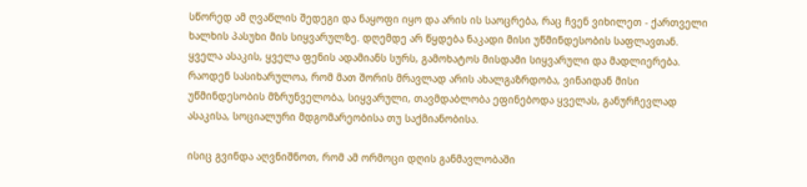სწორედ ამ ღვაწლის შედეგი და ნაყოფი იყო და არის ის საოცრება, რაც ჩვენ ვიხილეთ - ქართველი ხალხის პასუხი მის სიყვარულზე. დღემდე არ წყდება ნაკადი მისი უწმინდესობის საფლავთან. ყველა ასაკის, ყველა ფენის ადამიანს სურს, გამოხატოს მისდამი სიყვარული და მადლიერება. რაოდენ სასიხარულოა, რომ მათ შორის მრავლად არის ახალგაზრდობა, ვინაიდან მისი უწმინდესობის მზრუნველობა, სიყვარული, თავმდაბლობა ეფინებოდა ყველას, განურჩევლად ასაკისა, სოციალური მდგომარეობისა თუ საქმიანობისა.

ისიც გვინდა აღვნიშნოთ, რომ ამ ორმოცი დღის განმავლობაში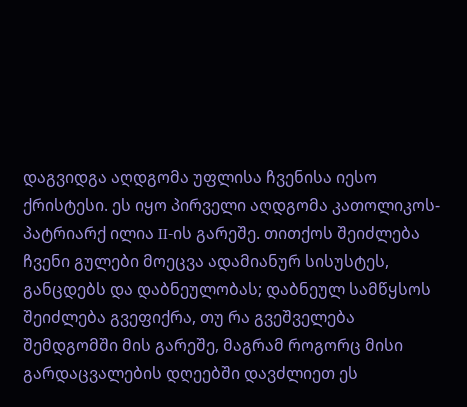დაგვიდგა აღდგომა უფლისა ჩვენისა იესო ქრისტესი. ეს იყო პირველი აღდგომა კათოლიკოს-პატრიარქ ილია II-ის გარეშე. თითქოს შეიძლება ჩვენი გულები მოეცვა ადამიანურ სისუსტეს, განცდებს და დაბნეულობას; დაბნეულ სამწყსოს შეიძლება გვეფიქრა, თუ რა გვეშველება შემდგომში მის გარეშე, მაგრამ როგორც მისი გარდაცვალების დღეებში დავძლიეთ ეს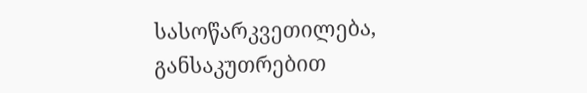სასოწარკვეთილება, განსაკუთრებით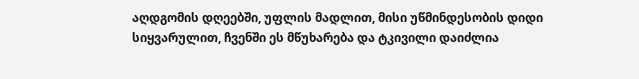აღდგომის დღეებში, უფლის მადლით, მისი უწმინდესობის დიდი სიყვარულით, ჩვენში ეს მწუხარება და ტკივილი დაიძლია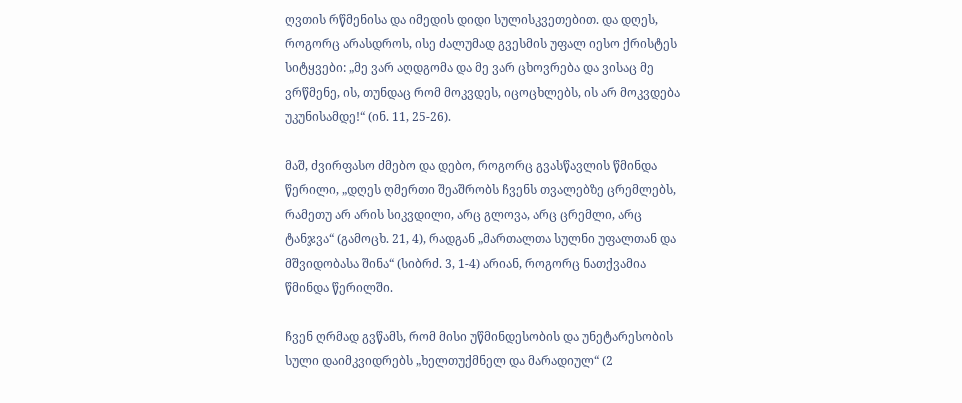ღვთის რწმენისა და იმედის დიდი სულისკვეთებით. და დღეს, როგორც არასდროს, ისე ძალუმად გვესმის უფალ იესო ქრისტეს სიტყვები: „მე ვარ აღდგომა და მე ვარ ცხოვრება და ვისაც მე ვრწმენე, ის, თუნდაც რომ მოკვდეს, იცოცხლებს, ის არ მოკვდება უკუნისამდე!“ (ინ. 11, 25-26).

მაშ, ძვირფასო ძმებო და დებო, როგორც გვასწავლის წმინდა წერილი, „დღეს ღმერთი შეაშრობს ჩვენს თვალებზე ცრემლებს, რამეთუ არ არის სიკვდილი, არც გლოვა, არც ცრემლი, არც ტანჯვა“ (გამოცხ. 21, 4), რადგან „მართალთა სულნი უფალთან და მშვიდობასა შინა“ (სიბრძ. 3, 1-4) არიან, როგორც ნათქვამია წმინდა წერილში.

ჩვენ ღრმად გვწამს, რომ მისი უწმინდესობის და უნეტარესობის სული დაიმკვიდრებს „ხელთუქმნელ და მარადიულ“ (2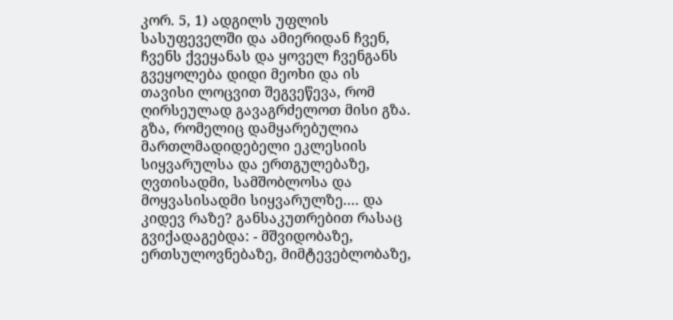კორ. 5, 1) ადგილს უფლის სასუფეველში და ამიერიდან ჩვენ, ჩვენს ქვეყანას და ყოველ ჩვენგანს გვეყოლება დიდი მეოხი და ის თავისი ლოცვით შეგვეწევა, რომ ღირსეულად გავაგრძელოთ მისი გზა. გზა, რომელიც დამყარებულია მართლმადიდებელი ეკლესიის სიყვარულსა და ერთგულებაზე, ღვთისადმი, სამშობლოსა და მოყვასისადმი სიყვარულზე.... და კიდევ რაზე? განსაკუთრებით რასაც გვიქადაგებდა: - მშვიდობაზე, ერთსულოვნებაზე, მიმტევებლობაზე,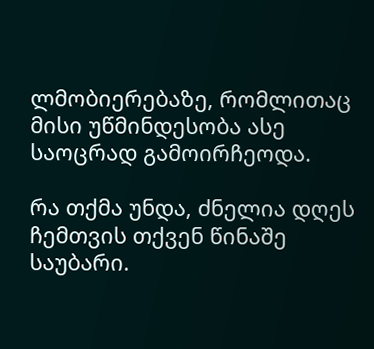ლმობიერებაზე, რომლითაც მისი უწმინდესობა ასე საოცრად გამოირჩეოდა.

რა თქმა უნდა, ძნელია დღეს ჩემთვის თქვენ წინაშე საუბარი.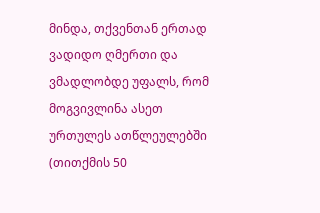მინდა, თქვენთან ერთად ვადიდო ღმერთი და ვმადლობდე უფალს, რომ მოგვივლინა ასეთ ურთულეს ათწლეულებში (თითქმის 50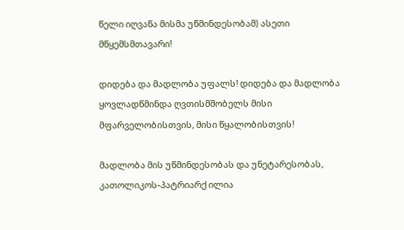წელი იღვაწა მისმა უწმინდესობამ) ასეთი მწყემსმთავარი!

დიდება და მადლობა უფალს! დიდება და მადლობა ყოვლადწმინდა ღვთისმშობელს მისი მფარველობისთვის, მისი წყალობისთვის!

მადლობა მის უწმინდესობას და უნეტარესობას, კათოლიკოს-პატრიარქ ილია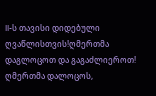II-ს თავისი დიდებული ღვაწლისთვის!ღმერთმა დაგლოცოთ და გაგაძლიეროთ! ღმერთმა დალოცოს,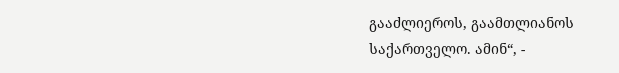გააძლიეროს, გაამთლიანოს საქართველო. ამინ“, -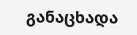განაცხადა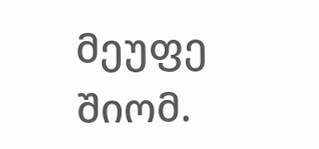მეუფე შიომ.